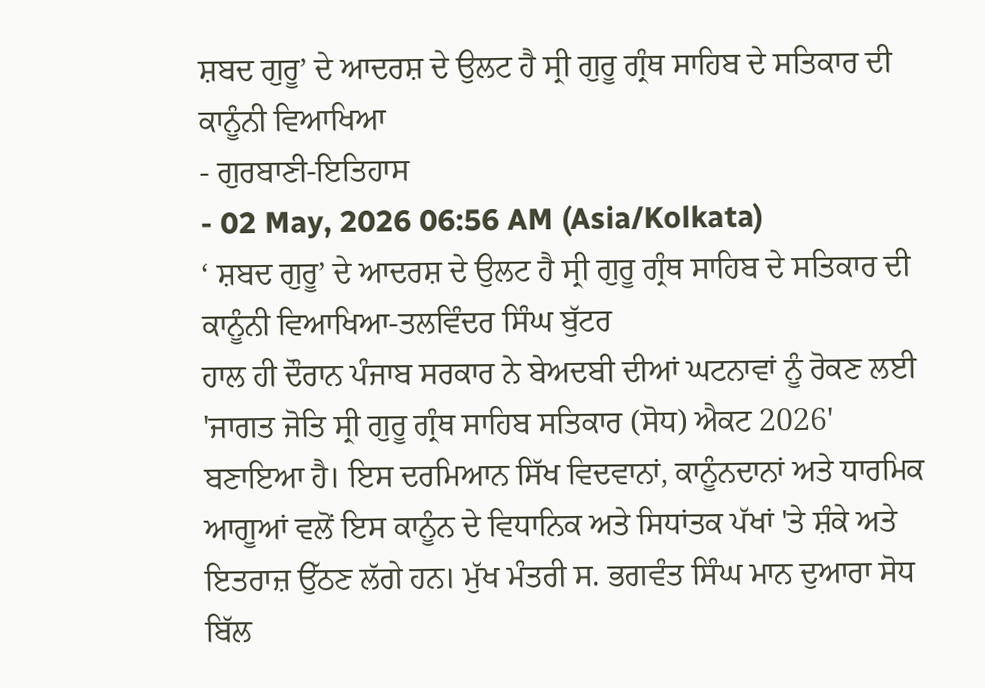ਸ਼ਬਦ ਗੁਰੂ’ ਦੇ ਆਦਰਸ਼ ਦੇ ਉਲਟ ਹੈ ਸ੍ਰੀ ਗੁਰੂ ਗ੍ਰੰਥ ਸਾਹਿਬ ਦੇ ਸਤਿਕਾਰ ਦੀ ਕਾਨੂੰਨੀ ਵਿਆਖਿਆ
- ਗੁਰਬਾਣੀ-ਇਤਿਹਾਸ
- 02 May, 2026 06:56 AM (Asia/Kolkata)
‘ ਸ਼ਬਦ ਗੁਰੂ’ ਦੇ ਆਦਰਸ਼ ਦੇ ਉਲਟ ਹੈ ਸ੍ਰੀ ਗੁਰੂ ਗ੍ਰੰਥ ਸਾਹਿਬ ਦੇ ਸਤਿਕਾਰ ਦੀ ਕਾਨੂੰਨੀ ਵਿਆਖਿਆ-ਤਲਵਿੰਦਰ ਸਿੰਘ ਬੁੱਟਰ
ਹਾਲ ਹੀ ਦੌਰਾਨ ਪੰਜਾਬ ਸਰਕਾਰ ਨੇ ਬੇਅਦਬੀ ਦੀਆਂ ਘਟਨਾਵਾਂ ਨੂੰ ਰੋਕਣ ਲਈ 'ਜਾਗਤ ਜੋਤਿ ਸ੍ਰੀ ਗੁਰੂ ਗ੍ਰੰਥ ਸਾਹਿਬ ਸਤਿਕਾਰ (ਸੋਧ) ਐਕਟ 2026' ਬਣਾਇਆ ਹੈ। ਇਸ ਦਰਮਿਆਨ ਸਿੱਖ ਵਿਦਵਾਨਾਂ, ਕਾਨੂੰਨਦਾਨਾਂ ਅਤੇ ਧਾਰਮਿਕ ਆਗੂਆਂ ਵਲੋਂ ਇਸ ਕਾਨੂੰਨ ਦੇ ਵਿਧਾਨਿਕ ਅਤੇ ਸਿਧਾਂਤਕ ਪੱਖਾਂ 'ਤੇ ਸ਼ੰਕੇ ਅਤੇ ਇਤਰਾਜ਼ ਉੱਠਣ ਲੱਗੇ ਹਨ। ਮੁੱਖ ਮੰਤਰੀ ਸ. ਭਗਵੰਤ ਸਿੰਘ ਮਾਨ ਦੁਆਰਾ ਸੋਧ ਬਿੱਲ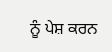ਨੂੰ ਪੇਸ਼ ਕਰਨ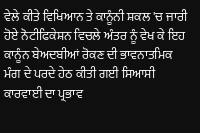ਵੇਲੇ ਕੀਤੇ ਵਿਖਿਆਨ ਤੇ ਕਾਨੂੰਨੀ ਸ਼ਕਲ 'ਚ ਜਾਰੀ ਹੋਏ ਨੋਟੀਫਿਕੇਸ਼ਨ ਵਿਚਲੇ ਅੰਤਰ ਨੂੰ ਵੇਖ ਕੇ ਇਹ ਕਾਨੂੰਨ ਬੇਅਦਬੀਆਂ ਰੋਕਣ ਦੀ ਭਾਵਨਾਤਮਿਕ ਮੰਗ ਦੇ ਪਰਦੇ ਹੇਠ ਕੀਤੀ ਗਈ ਸਿਆਸੀ ਕਾਰਵਾਈ ਦਾ ਪ੍ਰਭਾਵ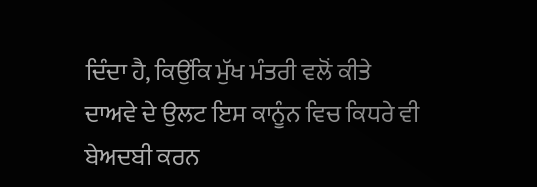ਦਿੰਦਾ ਹੈ, ਕਿਉਂਕਿ ਮੁੱਖ ਮੰਤਰੀ ਵਲੋਂ ਕੀਤੇ ਦਾਅਵੇ ਦੇ ਉਲਟ ਇਸ ਕਾਨੂੰਨ ਵਿਚ ਕਿਧਰੇ ਵੀ ਬੇਅਦਬੀ ਕਰਨ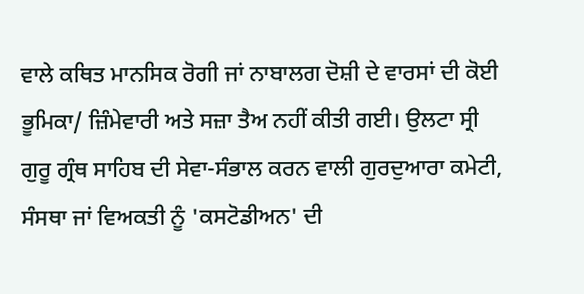ਵਾਲੇ ਕਥਿਤ ਮਾਨਸਿਕ ਰੋਗੀ ਜਾਂ ਨਾਬਾਲਗ ਦੋਸ਼ੀ ਦੇ ਵਾਰਸਾਂ ਦੀ ਕੋਈ ਭੂਮਿਕਾ/ ਜ਼ਿੰਮੇਵਾਰੀ ਅਤੇ ਸਜ਼ਾ ਤੈਅ ਨਹੀਂ ਕੀਤੀ ਗਈ। ਉਲਟਾ ਸ੍ਰੀ ਗੁਰੂ ਗ੍ਰੰਥ ਸਾਹਿਬ ਦੀ ਸੇਵਾ-ਸੰਭਾਲ ਕਰਨ ਵਾਲੀ ਗੁਰਦੁਆਰਾ ਕਮੇਟੀ, ਸੰਸਥਾ ਜਾਂ ਵਿਅਕਤੀ ਨੂੰ 'ਕਸਟੋਡੀਅਨ' ਦੀ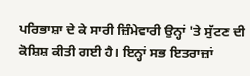ਪਰਿਭਾਸ਼ਾ ਦੇ ਕੇ ਸਾਰੀ ਜ਼ਿੰਮੇਵਾਰੀ ਉਨ੍ਹਾਂ 'ਤੇ ਸੁੱਟਣ ਦੀ ਕੋਸ਼ਿਸ਼ ਕੀਤੀ ਗਈ ਹੈ। ਇਨ੍ਹਾਂ ਸਭ ਇਤਰਾਜ਼ਾਂ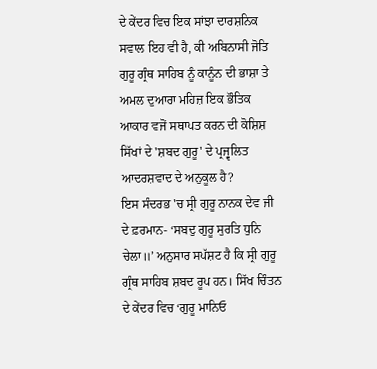ਦੇ ਕੇਂਦਰ ਵਿਚ ਇਕ ਸਾਂਝਾ ਦਾਰਸ਼ਨਿਕ ਸਵਾਲ ਇਹ ਵੀ ਹੈ, ਕੀ ਅਬਿਨਾਸੀ ਜੋਤਿ ਗੁਰੂ ਗ੍ਰੰਥ ਸਾਹਿਬ ਨੂੰ ਕਾਨੂੰਨ ਦੀ ਭਾਸ਼ਾ ਤੇ ਅਮਲ ਦੁਆਰਾ ਮਹਿਜ਼ ਇਕ ਭੌਤਿਕ ਆਕਾਰ ਵਜੋਂ ਸਥਾਪਤ ਕਰਨ ਦੀ ਕੋਸ਼ਿਸ਼ ਸਿੱਖਾਂ ਦੇ 'ਸ਼ਬਦ ਗੁਰੂ' ਦੇ ਪ੍ਰਜ੍ਵਲਿਤ ਆਦਰਸ਼ਵਾਦ ਦੇ ਅਨੁਕੂਲ ਹੈ?
ਇਸ ਸੰਦਰਭ 'ਚ ਸ੍ਰੀ ਗੁਰੂ ਨਾਨਕ ਦੇਵ ਜੀ ਦੇ ਫ਼ਰਮਾਨ- ‘ਸਬਦੁ ਗੁਰੂ ਸੁਰਤਿ ਧੁਨਿ ਚੇਲਾ॥’ ਅਨੁਸਾਰ ਸਪੱਸ਼ਟ ਹੈ ਕਿ ਸ੍ਰੀ ਗੁਰੂ ਗ੍ਰੰਥ ਸਾਹਿਬ ਸ਼ਬਦ ਰੂਪ ਹਨ। ਸਿੱਖ ਚਿੰਤਨ ਦੇ ਕੇਂਦਰ ਵਿਚ ‘ਗੁਰੂ ਮਾਨਿਓ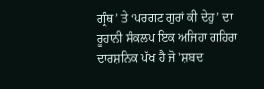ਗ੍ਰੰਥ’ ਤੇ ‘ਪਰਗਟ ਗੁਰਾਂ ਕੀ ਦੇਹੁ’ ਦਾ ਰੂਹਾਨੀ ਸੰਕਲਪ ਇਕ ਅਜਿਹਾ ਗਹਿਰਾ ਦਾਰਸ਼ਨਿਕ ਪੱਖ ਹੈ ਜੋ 'ਸ਼ਬਦ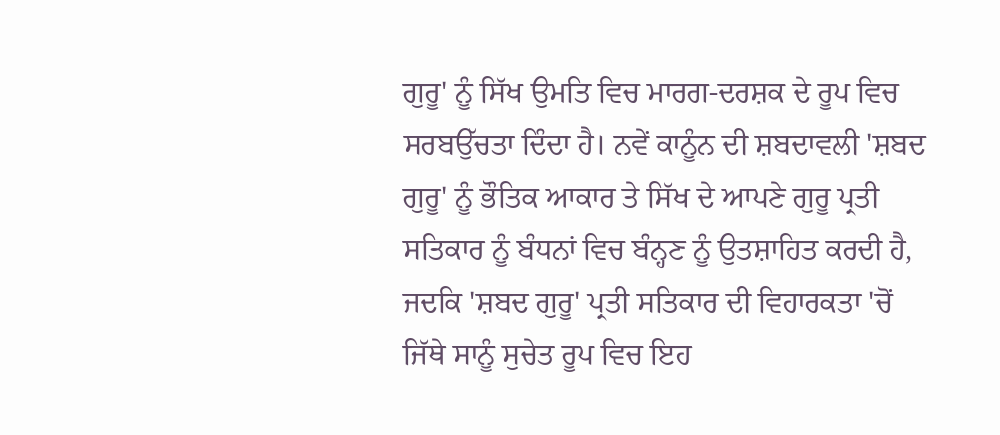ਗੁਰੂ' ਨੂੰ ਸਿੱਖ ਉਮਤਿ ਵਿਚ ਮਾਰਗ-ਦਰਸ਼ਕ ਦੇ ਰੂਪ ਵਿਚ ਸਰਬਉੱਚਤਾ ਦਿੰਦਾ ਹੈ। ਨਵੇਂ ਕਾਨੂੰਨ ਦੀ ਸ਼ਬਦਾਵਲੀ 'ਸ਼ਬਦ ਗੁਰੂ' ਨੂੰ ਭੌਤਿਕ ਆਕਾਰ ਤੇ ਸਿੱਖ ਦੇ ਆਪਣੇ ਗੁਰੂ ਪ੍ਰਤੀ ਸਤਿਕਾਰ ਨੂੰ ਬੰਧਨਾਂ ਵਿਚ ਬੰਨ੍ਹਣ ਨੂੰ ਉਤਸ਼ਾਹਿਤ ਕਰਦੀ ਹੈ, ਜਦਕਿ 'ਸ਼ਬਦ ਗੁਰੂ' ਪ੍ਰਤੀ ਸਤਿਕਾਰ ਦੀ ਵਿਹਾਰਕਤਾ 'ਚੋਂ ਜਿੱਥੇ ਸਾਨੂੰ ਸੁਚੇਤ ਰੂਪ ਵਿਚ ਇਹ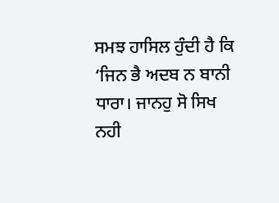ਸਮਝ ਹਾਸਿਲ ਹੁੰਦੀ ਹੈ ਕਿ ‘ਜਿਨ ਭੈ ਅਦਬ ਨ ਬਾਨੀ ਧਾਰਾ। ਜਾਨਹੁ ਸੋ ਸਿਖ ਨਹੀ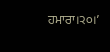ਹਮਾਰਾ।੨੦।’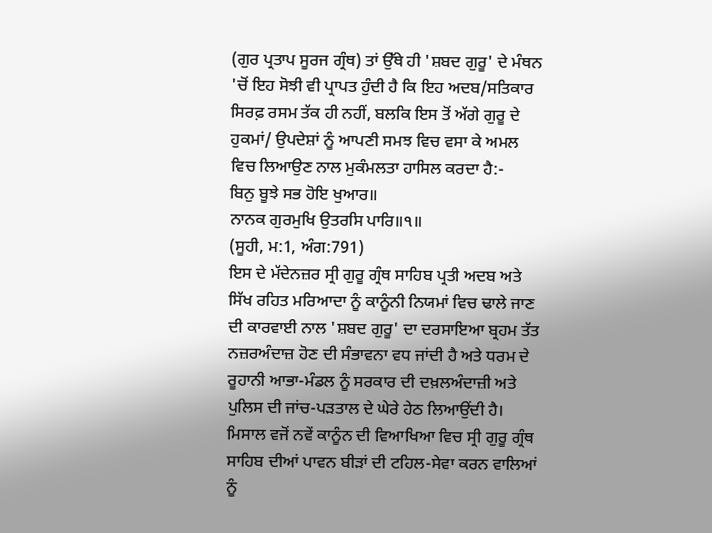(ਗੁਰ ਪ੍ਰਤਾਪ ਸੂਰਜ ਗ੍ਰੰਥ) ਤਾਂ ਉੱਥੇ ਹੀ 'ਸ਼ਬਦ ਗੁਰੂ' ਦੇ ਮੰਥਨ 'ਚੋਂ ਇਹ ਸੋਝੀ ਵੀ ਪ੍ਰਾਪਤ ਹੁੰਦੀ ਹੈ ਕਿ ਇਹ ਅਦਬ/ਸਤਿਕਾਰ ਸਿਰਫ਼ ਰਸਮ ਤੱਕ ਹੀ ਨਹੀਂ, ਬਲਕਿ ਇਸ ਤੋਂ ਅੱਗੇ ਗੁਰੂ ਦੇ ਹੁਕਮਾਂ/ ਉਪਦੇਸ਼ਾਂ ਨੂੰ ਆਪਣੀ ਸਮਝ ਵਿਚ ਵਸਾ ਕੇ ਅਮਲ ਵਿਚ ਲਿਆਉਣ ਨਾਲ ਮੁਕੰਮਲਤਾ ਹਾਸਿਲ ਕਰਦਾ ਹੈ:-
ਬਿਨੁ ਬੂਝੇ ਸਭ ਹੋਇ ਖੁਆਰ॥
ਨਾਨਕ ਗੁਰਮੁਖਿ ਉਤਰਸਿ ਪਾਰਿ॥੧॥
(ਸੂਹੀ, ਮ:1, ਅੰਗ:791)
ਇਸ ਦੇ ਮੱਦੇਨਜ਼ਰ ਸ੍ਰੀ ਗੁਰੂ ਗ੍ਰੰਥ ਸਾਹਿਬ ਪ੍ਰਤੀ ਅਦਬ ਅਤੇ ਸਿੱਖ ਰਹਿਤ ਮਰਿਆਦਾ ਨੂੰ ਕਾਨੂੰਨੀ ਨਿਯਮਾਂ ਵਿਚ ਢਾਲੇ ਜਾਣ ਦੀ ਕਾਰਵਾਈ ਨਾਲ 'ਸ਼ਬਦ ਗੁਰੂ' ਦਾ ਦਰਸਾਇਆ ਬ੍ਰਹਮ ਤੱਤ ਨਜ਼ਰਅੰਦਾਜ਼ ਹੋਣ ਦੀ ਸੰਭਾਵਨਾ ਵਧ ਜਾਂਦੀ ਹੈ ਅਤੇ ਧਰਮ ਦੇ ਰੂਹਾਨੀ ਆਭਾ-ਮੰਡਲ ਨੂੰ ਸਰਕਾਰ ਦੀ ਦਖ਼ਲਅੰਦਾਜ਼ੀ ਅਤੇ ਪੁਲਿਸ ਦੀ ਜਾਂਚ-ਪੜਤਾਲ ਦੇ ਘੇਰੇ ਹੇਠ ਲਿਆਉਂਦੀ ਹੈ। ਮਿਸਾਲ ਵਜੋਂ ਨਵੇਂ ਕਾਨੂੰਨ ਦੀ ਵਿਆਖਿਆ ਵਿਚ ਸ੍ਰੀ ਗੁਰੂ ਗ੍ਰੰਥ ਸਾਹਿਬ ਦੀਆਂ ਪਾਵਨ ਬੀੜਾਂ ਦੀ ਟਹਿਲ-ਸੇਵਾ ਕਰਨ ਵਾਲਿਆਂ ਨੂੰ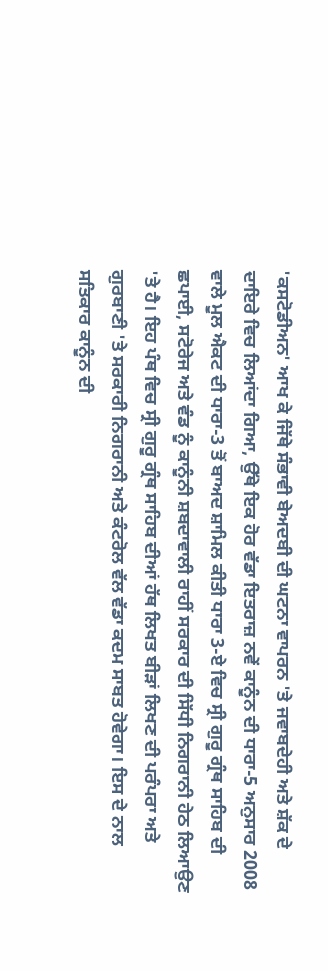'ਕਸਟੋਡੀਅਨ' ਆਖ ਕੇ ਜਿੱਥੇ ਸੰਭਾਵੀ ਬੇਅਦਬੀ ਦੀ ਘਟਨਾ ਵਾਪਰਨ 'ਤੇ ਜਵਾਬਦੇਹੀ ਅਤੇ ਸ਼ੱਕ ਦੇ ਦਾਇਰੇ ਵਿਚ ਲਿਆਂਦਾ ਗਿਆ, ਉੱਥੇ ਇਕ ਹੋਰ ਵੱਡਾ ਇਤਰਾਜ਼ ਨਵੇਂ ਕਾਨੂੰਨ ਦੀ ਧਾਰਾ-5 ਅਨੁਸਾਰ 2008 ਵਾਲੇ ਮੂਲ ਐਕਟ ਦੀ ਧਾਰਾ-3 ਤੋਂ ਬਾਅਦ ਸ਼ਾਮਿਲ ਕੀਤੀ ਧਾਰਾ 3-ਏ ਵਿਚ ਸ੍ਰੀ ਗੁਰੂ ਗ੍ਰੰਥ ਸਾਹਿਬ ਦੀ ਛਪਾਈ, ਸਟੋਰੇਜ ਅਤੇ ਵੰਡ ਨੂੰ ਕਾਨੂੰਨੀ ਸ਼ਬਦਾਵਾਲੀ ਰਾਹੀਂ ਸਰਕਾਰ ਦੀ ਸਿੱਧੀ ਨਿਗਰਾਨੀ ਹੇਠ ਲਿਆਉਣ 'ਤੇ ਹੈ। ਇਹ ਪੰਥ ਵਿਚ ਸ੍ਰੀ ਗੁਰੂ ਗ੍ਰੰਥ ਸਾਹਿਬ ਦੀਆਂ ਹੱਥ ਲਿਖਤ ਬੀੜਾਂ ਲਿਖਣ ਦੀ ਪਰੰਪਰਾ ਅਤੇ ਗੁਰਬਾਣੀ 'ਤੇ ਸਰਕਾਰੀ ਨਿਗਰਾਨੀ ਅਤੇ ਕੰਟਰੋਲ ਵੱਲ ਵੱਡਾ ਕਦਮ ਸਾਬਤ ਹੋਵੇਗਾ। ਇਸ ਦੇ ਨਾਲ ਸਤਿਕਾਰ ਕਾਨੂੰਨ ਦੀ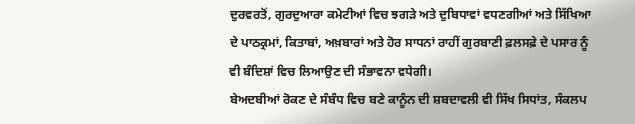ਦੁਰਵਰਤੋਂ, ਗੁਰਦੁਆਰਾ ਕਮੇਟੀਆਂ ਵਿਚ ਝਗੜੇ ਅਤੇ ਦੁਬਿਧਾਵਾਂ ਵਧਣਗੀਆਂ ਅਤੇ ਸਿੱਖਿਆ ਦੇ ਪਾਠਕ੍ਰਮਾਂ, ਕਿਤਾਬਾਂ, ਅਖ਼ਬਾਰਾਂ ਅਤੇ ਹੋਰ ਸਾਧਨਾਂ ਰਾਹੀਂ ਗੁਰਬਾਣੀ ਫ਼ਲਸਫ਼ੇ ਦੇ ਪਸਾਰ ਨੂੰ ਵੀ ਬੰਦਿਸ਼ਾਂ ਵਿਚ ਲਿਆਉਣ ਦੀ ਸੰਭਾਵਨਾ ਵਧੇਗੀ।
ਬੇਅਦਬੀਆਂ ਰੋਕਣ ਦੇ ਸੰਬੰਧ ਵਿਚ ਬਣੇ ਕਾਨੂੰਨ ਦੀ ਸ਼ਬਦਾਵਲੀ ਵੀ ਸਿੱਖ ਸਿਧਾਂਤ, ਸੰਕਲਪ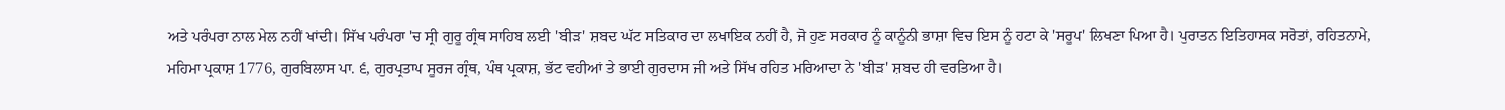ਅਤੇ ਪਰੰਪਰਾ ਨਾਲ ਮੇਲ ਨਹੀਂ ਖਾਂਦੀ। ਸਿੱਖ ਪਰੰਪਰਾ 'ਚ ਸ੍ਰੀ ਗੁਰੂ ਗ੍ਰੰਥ ਸਾਹਿਬ ਲਈ 'ਬੀੜ' ਸ਼ਬਦ ਘੱਟ ਸਤਿਕਾਰ ਦਾ ਲਖਾਇਕ ਨਹੀਂ ਹੈ, ਜੋ ਹੁਣ ਸਰਕਾਰ ਨੂੰ ਕਾਨੂੰਨੀ ਭਾਸ਼ਾ ਵਿਚ ਇਸ ਨੂੰ ਹਟਾ ਕੇ 'ਸਰੂਪ' ਲਿਖਣਾ ਪਿਆ ਹੈ। ਪੁਰਾਤਨ ਇਤਿਹਾਸਕ ਸਰੋਤਾਂ, ਰਹਿਤਨਾਮੇ, ਮਹਿਮਾ ਪ੍ਰਕਾਸ਼ 1776, ਗੁਰਬਿਲਾਸ ਪਾ. ੬, ਗੁਰਪ੍ਰਤਾਪ ਸੂਰਜ ਗ੍ਰੰਥ, ਪੰਥ ਪ੍ਰਕਾਸ਼, ਭੱਟ ਵਹੀਆਂ ਤੇ ਭਾਈ ਗੁਰਦਾਸ ਜੀ ਅਤੇ ਸਿੱਖ ਰਹਿਤ ਮਰਿਆਦਾ ਨੇ 'ਬੀੜ' ਸ਼ਬਦ ਹੀ ਵਰਤਿਆ ਹੈ।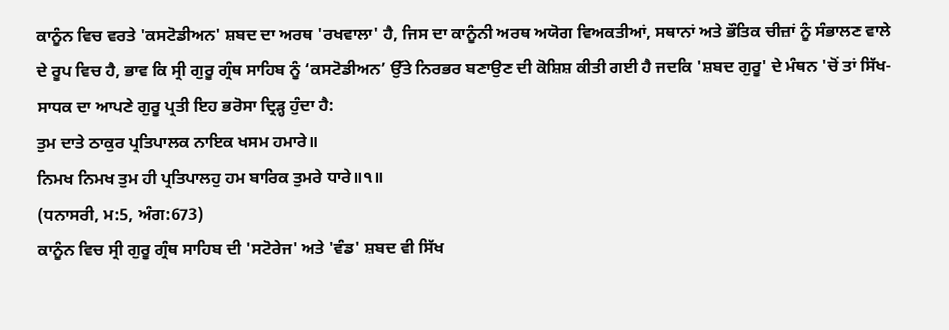ਕਾਨੂੰਨ ਵਿਚ ਵਰਤੇ 'ਕਸਟੋਡੀਅਨ' ਸ਼ਬਦ ਦਾ ਅਰਥ 'ਰਖਵਾਲਾ' ਹੈ, ਜਿਸ ਦਾ ਕਾਨੂੰਨੀ ਅਰਥ ਅਯੋਗ ਵਿਅਕਤੀਆਂ, ਸਥਾਨਾਂ ਅਤੇ ਭੌਤਿਕ ਚੀਜ਼ਾਂ ਨੂੰ ਸੰਭਾਲਣ ਵਾਲੇ ਦੇ ਰੂਪ ਵਿਚ ਹੈ, ਭਾਵ ਕਿ ਸ੍ਰੀ ਗੁਰੂ ਗ੍ਰੰਥ ਸਾਹਿਬ ਨੂੰ ‘ਕਸਟੋਡੀਅਨ’ ਉੱਤੇ ਨਿਰਭਰ ਬਣਾਉਣ ਦੀ ਕੋਸ਼ਿਸ਼ ਕੀਤੀ ਗਈ ਹੈ ਜਦਕਿ 'ਸ਼ਬਦ ਗੁਰੂ' ਦੇ ਮੰਥਨ 'ਚੋਂ ਤਾਂ ਸਿੱਖ-ਸਾਧਕ ਦਾ ਆਪਣੇ ਗੁਰੂ ਪ੍ਰਤੀ ਇਹ ਭਰੋਸਾ ਦ੍ਰਿੜ੍ਹ ਹੁੰਦਾ ਹੈ:
ਤੁਮ ਦਾਤੇ ਠਾਕੁਰ ਪ੍ਰਤਿਪਾਲਕ ਨਾਇਕ ਖਸਮ ਹਮਾਰੇ॥
ਨਿਮਖ ਨਿਮਖ ਤੁਮ ਹੀ ਪ੍ਰਤਿਪਾਲਹੁ ਹਮ ਬਾਰਿਕ ਤੁਮਰੇ ਧਾਰੇ॥੧॥
(ਧਨਾਸਰੀ, ਮ:5, ਅੰਗ:673)
ਕਾਨੂੰਨ ਵਿਚ ਸ੍ਰੀ ਗੁਰੂ ਗ੍ਰੰਥ ਸਾਹਿਬ ਦੀ 'ਸਟੋਰੇਜ' ਅਤੇ 'ਵੰਡ' ਸ਼ਬਦ ਵੀ ਸਿੱਖ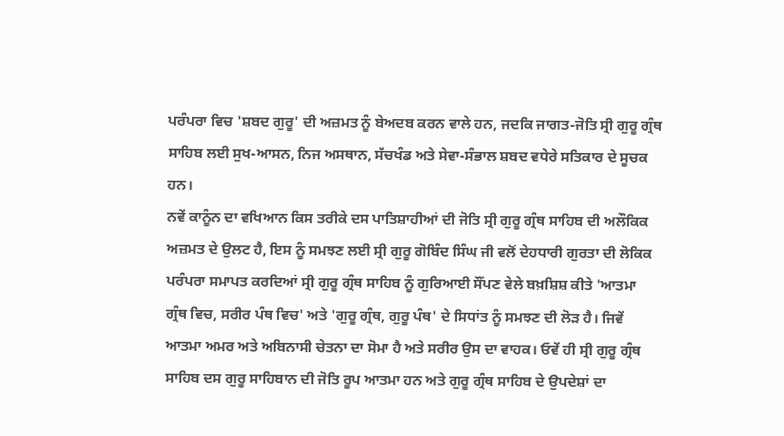ਪਰੰਪਰਾ ਵਿਚ 'ਸ਼ਬਦ ਗੁਰੂ' ਦੀ ਅਜ਼ਮਤ ਨੂੰ ਬੇਅਦਬ ਕਰਨ ਵਾਲੇ ਹਨ, ਜਦਕਿ ਜਾਗਤ-ਜੋਤਿ ਸ੍ਰੀ ਗੁਰੂ ਗ੍ਰੰਥ ਸਾਹਿਬ ਲਈ ਸੁਖ-ਆਸਨ, ਨਿਜ ਅਸਥਾਨ, ਸੱਚਖੰਡ ਅਤੇ ਸੇਵਾ-ਸੰਭਾਲ ਸ਼ਬਦ ਵਧੇਰੇ ਸਤਿਕਾਰ ਦੇ ਸੂਚਕ ਹਨ।
ਨਵੇਂ ਕਾਨੂੰਨ ਦਾ ਵਖਿਆਨ ਕਿਸ ਤਰੀਕੇ ਦਸ ਪਾਤਿਸ਼ਾਹੀਆਂ ਦੀ ਜੋਤਿ ਸ੍ਰੀ ਗੁਰੂ ਗ੍ਰੰਥ ਸਾਹਿਬ ਦੀ ਅਲੌਕਿਕ ਅਜ਼ਮਤ ਦੇ ਉਲਟ ਹੈ, ਇਸ ਨੂੰ ਸਮਝਣ ਲਈ ਸ੍ਰੀ ਗੁਰੂ ਗੋਬਿੰਦ ਸਿੰਘ ਜੀ ਵਲੋਂ ਦੇਹਧਾਰੀ ਗੁਰਤਾ ਦੀ ਲੋਕਿਕ ਪਰੰਪਰਾ ਸਮਾਪਤ ਕਰਦਿਆਂ ਸ੍ਰੀ ਗੁਰੂ ਗ੍ਰੰਥ ਸਾਹਿਬ ਨੂੰ ਗੁਰਿਆਈ ਸੌਂਪਣ ਵੇਲੇ ਬਖ਼ਸ਼ਿਸ਼ ਕੀਤੇ 'ਆਤਮਾ ਗ੍ਰੰਥ ਵਿਚ, ਸਰੀਰ ਪੰਥ ਵਿਚ' ਅਤੇ 'ਗੁਰੂ ਗ੍ਰੰਥ, ਗੁਰੂ ਪੰਥ' ਦੇ ਸਿਧਾਂਤ ਨੂੰ ਸਮਝਣ ਦੀ ਲੋੜ ਹੈ। ਜਿਵੇਂ ਆਤਮਾ ਅਮਰ ਅਤੇ ਅਬਿਨਾਸੀ ਚੇਤਨਾ ਦਾ ਸੋਮਾ ਹੈ ਅਤੇ ਸਰੀਰ ਉਸ ਦਾ ਵਾਹਕ। ਓਵੇਂ ਹੀ ਸ੍ਰੀ ਗੁਰੂ ਗ੍ਰੰਥ ਸਾਹਿਬ ਦਸ ਗੁਰੂ ਸਾਹਿਬਾਨ ਦੀ ਜੋਤਿ ਰੂਪ ਆਤਮਾ ਹਨ ਅਤੇ ਗੁਰੂ ਗ੍ਰੰਥ ਸਾਹਿਬ ਦੇ ਉਪਦੇਸ਼ਾਂ ਦਾ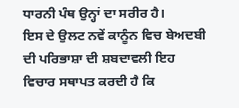ਧਾਰਨੀ ਪੰਥ ਉਨ੍ਹਾਂ ਦਾ ਸਰੀਰ ਹੈ।
ਇਸ ਦੇ ਉਲਟ ਨਵੇਂ ਕਾਨੂੰਨ ਵਿਚ ਬੇਅਦਬੀ ਦੀ ਪਰਿਭਾਸ਼ਾ ਦੀ ਸ਼ਬਦਾਵਲੀ ਇਹ ਵਿਚਾਰ ਸਥਾਪਤ ਕਰਦੀ ਹੈ ਕਿ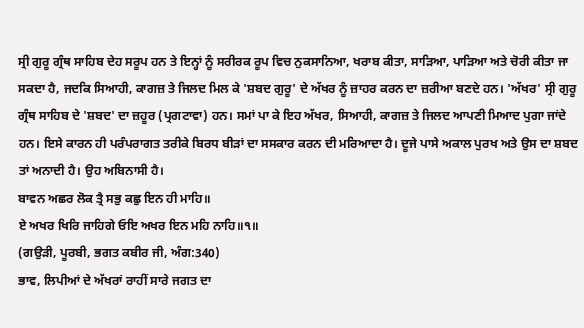ਸ੍ਰੀ ਗੁਰੂ ਗ੍ਰੰਥ ਸਾਹਿਬ ਦੇਹ ਸਰੂਪ ਹਨ ਤੇ ਇਨ੍ਹਾਂ ਨੂੰ ਸਰੀਰਕ ਰੂਪ ਵਿਚ ਨੁਕਸਾਨਿਆ, ਖਰਾਬ ਕੀਤਾ, ਸਾੜਿਆ, ਪਾੜਿਆ ਅਤੇ ਚੋਰੀ ਕੀਤਾ ਜਾ ਸਕਦਾ ਹੈ, ਜਦਕਿ ਸਿਆਹੀ, ਕਾਗਜ਼ ਤੇ ਜਿਲਦ ਮਿਲ ਕੇ 'ਸ਼ਬਦ ਗੁਰੂ' ਦੇ ਅੱਖਰ ਨੂੰ ਜ਼ਾਹਰ ਕਰਨ ਦਾ ਜ਼ਰੀਆ ਬਣਦੇ ਹਨ। 'ਅੱਖਰ' ਸ੍ਰੀ ਗੁਰੂ ਗ੍ਰੰਥ ਸਾਹਿਬ ਦੇ 'ਸ਼ਬਦ' ਦਾ ਜ਼ਹੂਰ (ਪ੍ਰਗਟਾਵਾ) ਹਨ। ਸਮਾਂ ਪਾ ਕੇ ਇਹ ਅੱਖਰ, ਸਿਆਹੀ, ਕਾਗਜ਼ ਤੇ ਜਿਲਦ ਆਪਣੀ ਮਿਆਦ ਪੁਗਾ ਜਾਂਦੇ ਹਨ। ਇਸੇ ਕਾਰਨ ਹੀ ਪਰੰਪਰਾਗਤ ਤਰੀਕੇ ਬਿਰਧ ਬੀੜਾਂ ਦਾ ਸਸਕਾਰ ਕਰਨ ਦੀ ਮਰਿਆਦਾ ਹੈ। ਦੂਜੇ ਪਾਸੇ ਅਕਾਲ ਪੁਰਖ ਅਤੇ ਉਸ ਦਾ ਸ਼ਬਦ ਤਾਂ ਅਨਾਦੀ ਹੈ। ਉਹ ਅਬਿਨਾਸੀ ਹੈ।
ਬਾਵਨ ਅਛਰ ਲੋਕ ਤ੍ਰੈ ਸਭੁ ਕਛੁ ਇਨ ਹੀ ਮਾਹਿ॥
ਏ ਅਖਰ ਖਿਰਿ ਜਾਹਿਗੇ ਓਇ ਅਖਰ ਇਨ ਮਹਿ ਨਾਹਿ॥੧॥
(ਗਉੜੀ, ਪੂਰਬੀ, ਭਗਤ ਕਬੀਰ ਜੀ, ਅੰਗ:340)
ਭਾਵ, ਲਿਪੀਆਂ ਦੇ ਅੱਖਰਾਂ ਰਾਹੀਂ ਸਾਰੇ ਜਗਤ ਦਾ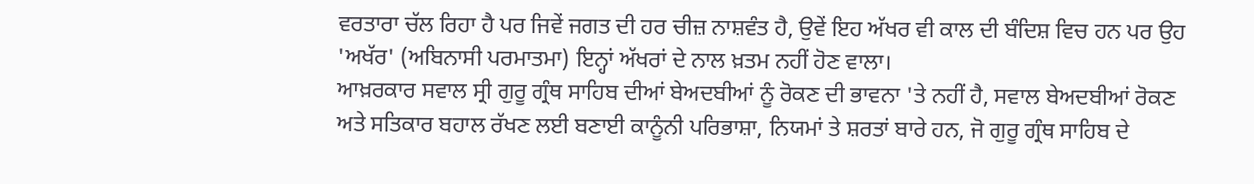ਵਰਤਾਰਾ ਚੱਲ ਰਿਹਾ ਹੈ ਪਰ ਜਿਵੇਂ ਜਗਤ ਦੀ ਹਰ ਚੀਜ਼ ਨਾਸ਼ਵੰਤ ਹੈ, ਉਵੇਂ ਇਹ ਅੱਖਰ ਵੀ ਕਾਲ ਦੀ ਬੰਦਿਸ਼ ਵਿਚ ਹਨ ਪਰ ਉਹ 'ਅਖੱਰ' (ਅਬਿਨਾਸੀ ਪਰਮਾਤਮਾ) ਇਨ੍ਹਾਂ ਅੱਖਰਾਂ ਦੇ ਨਾਲ ਖ਼ਤਮ ਨਹੀਂ ਹੋਣ ਵਾਲਾ।
ਆਖ਼ਰਕਾਰ ਸਵਾਲ ਸ੍ਰੀ ਗੁਰੂ ਗ੍ਰੰਥ ਸਾਹਿਬ ਦੀਆਂ ਬੇਅਦਬੀਆਂ ਨੂੰ ਰੋਕਣ ਦੀ ਭਾਵਨਾ 'ਤੇ ਨਹੀਂ ਹੈ, ਸਵਾਲ ਬੇਅਦਬੀਆਂ ਰੋਕਣ ਅਤੇ ਸਤਿਕਾਰ ਬਹਾਲ ਰੱਖਣ ਲਈ ਬਣਾਈ ਕਾਨੂੰਨੀ ਪਰਿਭਾਸ਼ਾ, ਨਿਯਮਾਂ ਤੇ ਸ਼ਰਤਾਂ ਬਾਰੇ ਹਨ, ਜੋ ਗੁਰੂ ਗ੍ਰੰਥ ਸਾਹਿਬ ਦੇ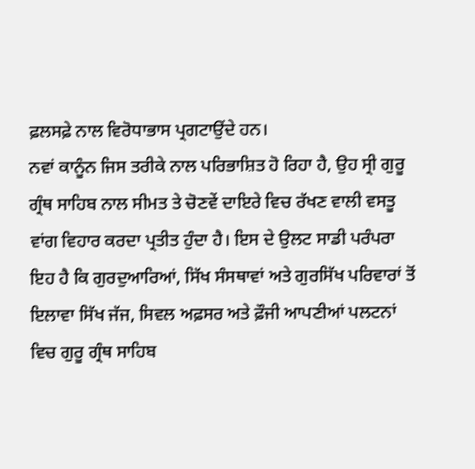ਫ਼ਲਸਫ਼ੇ ਨਾਲ ਵਿਰੋਧਾਭਾਸ ਪ੍ਰਗਟਾਉਂਦੇ ਹਨ।
ਨਵਾਂ ਕਾਨੂੰਨ ਜਿਸ ਤਰੀਕੇ ਨਾਲ ਪਰਿਭਾਸ਼ਿਤ ਹੋ ਰਿਹਾ ਹੈ, ਉਹ ਸ੍ਰੀ ਗੁਰੂ ਗ੍ਰੰਥ ਸਾਹਿਬ ਨਾਲ ਸੀਮਤ ਤੇ ਚੋਣਵੇਂ ਦਾਇਰੇ ਵਿਚ ਰੱਖਣ ਵਾਲੀ ਵਸਤੂ ਵਾਂਗ ਵਿਹਾਰ ਕਰਦਾ ਪ੍ਰਤੀਤ ਹੁੰਦਾ ਹੈ। ਇਸ ਦੇ ਉਲਟ ਸਾਡੀ ਪਰੰਪਰਾ ਇਹ ਹੈ ਕਿ ਗੁਰਦੁਆਰਿਆਂ, ਸਿੱਖ ਸੰਸਥਾਵਾਂ ਅਤੇ ਗੁਰਸਿੱਖ ਪਰਿਵਾਰਾਂ ਤੋਂ ਇਲਾਵਾ ਸਿੱਖ ਜੱਜ, ਸਿਵਲ ਅਫ਼ਸਰ ਅਤੇ ਫ਼ੌਜੀ ਆਪਣੀਆਂ ਪਲਟਨਾਂ ਵਿਚ ਗੁਰੂ ਗ੍ਰੰਥ ਸਾਹਿਬ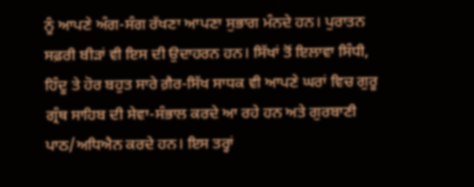ਨੂੰ ਆਪਣੇ ਅੰਗ-ਸੰਗ ਰੱਖਣਾ ਆਪਣਾ ਸੁਭਾਗ ਮੰਨਦੇ ਹਨ। ਪੁਰਾਤਨ ਸਫ਼ਰੀ ਬੀੜਾਂ ਵੀ ਇਸ ਦੀ ਉਦਾਹਰਨ ਹਨ। ਸਿੱਖਾਂ ਤੋਂ ਇਲਾਵਾ ਸਿੰਧੀ, ਹਿੰਦੂ ਤੇ ਹੋਰ ਬਹੁਤ ਸਾਰੇ ਗ਼ੈਰ-ਸਿੱਖ ਸਾਧਕ ਵੀ ਆਪਣੇ ਘਰਾਂ ਵਿਚ ਗੁਰੂ ਗ੍ਰੰਥ ਸਾਹਿਬ ਦੀ ਸੇਵਾ-ਸੰਭਾਲ ਕਰਦੇ ਆ ਰਹੇ ਹਨ ਅਤੇ ਗੁਰਬਾਣੀ ਪਾਠ/ਅਧਿਐਨ ਕਰਦੇ ਹਨ। ਇਸ ਤਰ੍ਹਾਂ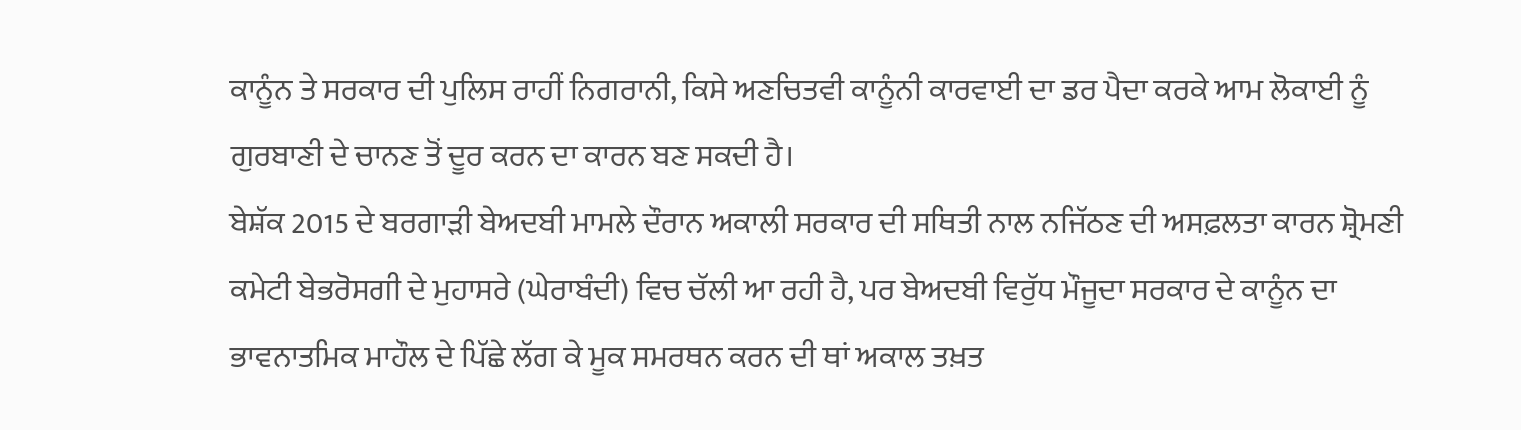ਕਾਨੂੰਨ ਤੇ ਸਰਕਾਰ ਦੀ ਪੁਲਿਸ ਰਾਹੀਂ ਨਿਗਰਾਨੀ, ਕਿਸੇ ਅਣਚਿਤਵੀ ਕਾਨੂੰਨੀ ਕਾਰਵਾਈ ਦਾ ਡਰ ਪੈਦਾ ਕਰਕੇ ਆਮ ਲੋਕਾਈ ਨੂੰ ਗੁਰਬਾਣੀ ਦੇ ਚਾਨਣ ਤੋਂ ਦੂਰ ਕਰਨ ਦਾ ਕਾਰਨ ਬਣ ਸਕਦੀ ਹੈ।
ਬੇਸ਼ੱਕ 2015 ਦੇ ਬਰਗਾੜੀ ਬੇਅਦਬੀ ਮਾਮਲੇ ਦੌਰਾਨ ਅਕਾਲੀ ਸਰਕਾਰ ਦੀ ਸਥਿਤੀ ਨਾਲ ਨਜਿੱਠਣ ਦੀ ਅਸਫ਼ਲਤਾ ਕਾਰਨ ਸ਼੍ਰੋਮਣੀ ਕਮੇਟੀ ਬੇਭਰੋਸਗੀ ਦੇ ਮੁਹਾਸਰੇ (ਘੇਰਾਬੰਦੀ) ਵਿਚ ਚੱਲੀ ਆ ਰਹੀ ਹੈ, ਪਰ ਬੇਅਦਬੀ ਵਿਰੁੱਧ ਮੌਜੂਦਾ ਸਰਕਾਰ ਦੇ ਕਾਨੂੰਨ ਦਾ ਭਾਵਨਾਤਮਿਕ ਮਾਹੌਲ ਦੇ ਪਿੱਛੇ ਲੱਗ ਕੇ ਮੂਕ ਸਮਰਥਨ ਕਰਨ ਦੀ ਥਾਂ ਅਕਾਲ ਤਖ਼ਤ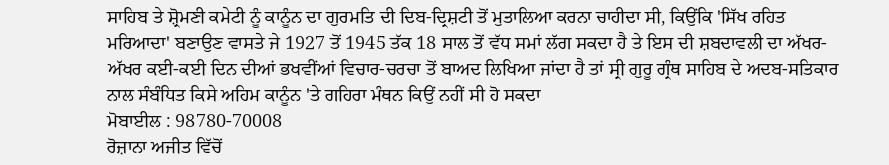ਸਾਹਿਬ ਤੇ ਸ਼੍ਰੋਮਣੀ ਕਮੇਟੀ ਨੂੰ ਕਾਨੂੰਨ ਦਾ ਗੁਰਮਤਿ ਦੀ ਦਿਬ-ਦ੍ਰਿਸ਼ਟੀ ਤੋਂ ਮੁਤਾਲਿਆ ਕਰਨਾ ਚਾਹੀਦਾ ਸੀ, ਕਿਉਂਕਿ 'ਸਿੱਖ ਰਹਿਤ ਮਰਿਆਦਾ' ਬਣਾਉਣ ਵਾਸਤੇ ਜੇ 1927 ਤੋਂ 1945 ਤੱਕ 18 ਸਾਲ ਤੋਂ ਵੱਧ ਸਮਾਂ ਲੱਗ ਸਕਦਾ ਹੈ ਤੇ ਇਸ ਦੀ ਸ਼ਬਦਾਵਲੀ ਦਾ ਅੱਖਰ-ਅੱਖਰ ਕਈ-ਕਈ ਦਿਨ ਦੀਆਂ ਭਖਵੀਂਆਂ ਵਿਚਾਰ-ਚਰਚਾ ਤੋਂ ਬਾਅਦ ਲਿਖਿਆ ਜਾਂਦਾ ਹੈ ਤਾਂ ਸ੍ਰੀ ਗੁਰੂ ਗ੍ਰੰਥ ਸਾਹਿਬ ਦੇ ਅਦਬ-ਸਤਿਕਾਰ ਨਾਲ ਸੰਬੰਧਿਤ ਕਿਸੇ ਅਹਿਮ ਕਾਨੂੰਨ 'ਤੇ ਗਹਿਰਾ ਮੰਥਨ ਕਿਉਂ ਨਹੀਂ ਸੀ ਹੋ ਸਕਦਾ
ਮੋਬਾਈਲ : 98780-70008
ਰੋਜ਼ਾਨਾ ਅਜੀਤ ਵਿੱਚੋਂ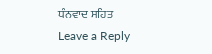ਧੰਨਵਾਦ ਸਹਿਤ
Leave a Reply